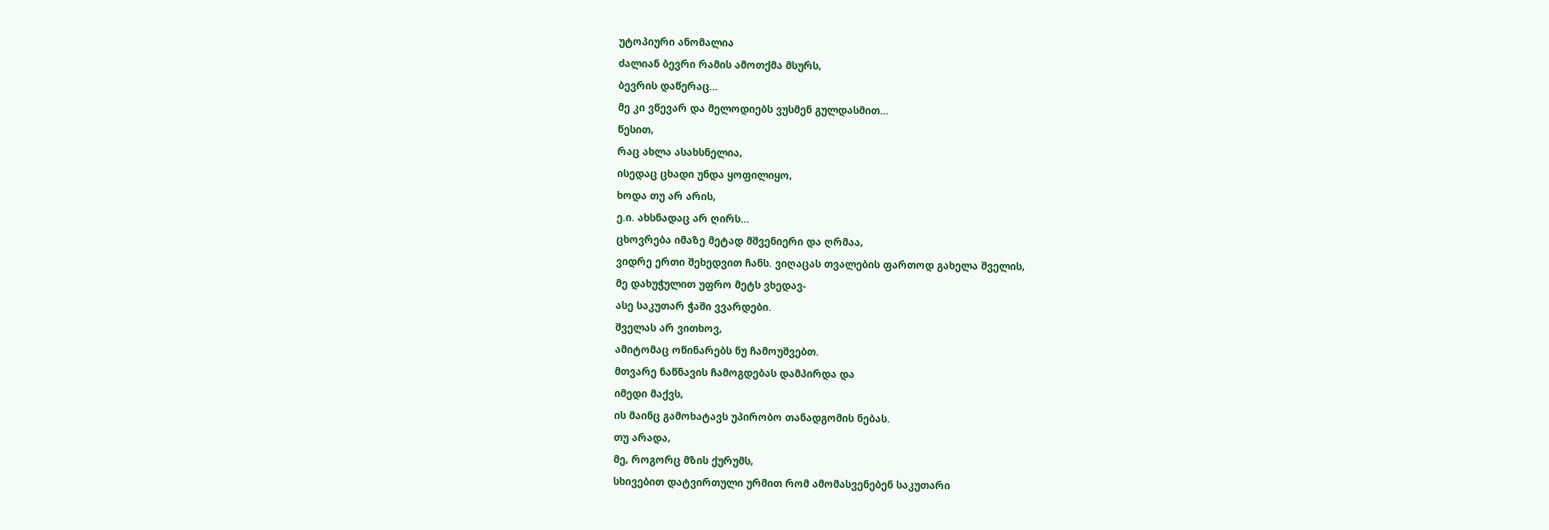უტოპიური ანომალია
ძალიან ბევრი რამის ამოთქმა მსურს,
ბევრის დაწერაც…
მე კი ვწევარ და მელოდიებს ვუსმენ გულდასმით…
წესით,
რაც ახლა ასახსნელია,
ისედაც ცხადი უნდა ყოფილიყო,
ხოდა თუ არ არის,
ე.ი. ახსნადაც არ ღირს…
ცხოვრება იმაზე მეტად მშვენიერი და ღრმაა,
ვიდრე ერთი შეხედვით ჩანს. ვიღაცას თვალების ფართოდ გახელა შველის,
მე დახუჭულით უფრო მეტს ვხედავ-
ასე საკუთარ ჭაში ვვარდები.
შველას არ ვითხოვ,
ამიტომაც ოწინარებს ნუ ჩამოუშვებთ.
მთვარე ნაწნავის ჩამოგდებას დამპირდა და
იმედი მაქვს,
ის მაინც გამოხატავს უპირობო თანადგომის ნებას.
თუ არადა,
მე, როგორც მზის ქურუმს,
სხივებით დატვირთული ურმით რომ ამომასვენებენ საკუთარი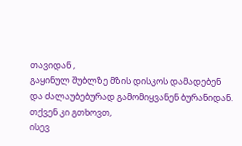თავიდან ,
გაყინულ შუბლზე მზის დისკოს დამადებენ
და ძალაუბებურად გამომიყვანენ ბურანიდან.
თქვენ კი გთხოვთ,
ისევ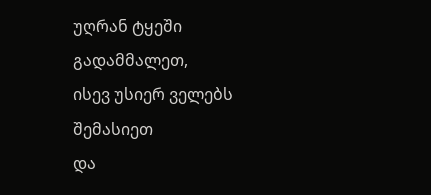უღრან ტყეში გადამმალეთ,
ისევ უსიერ ველებს შემასიეთ
და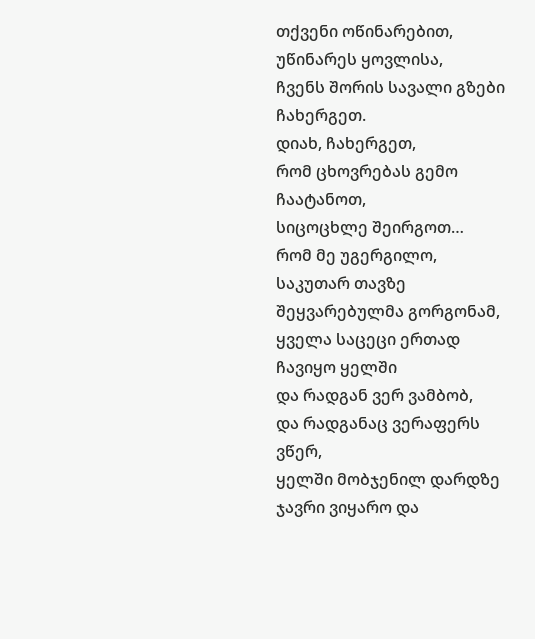თქვენი ოწინარებით,
უწინარეს ყოვლისა,
ჩვენს შორის სავალი გზები ჩახერგეთ.
დიახ, ჩახერგეთ,
რომ ცხოვრებას გემო ჩაატანოთ,
სიცოცხლე შეირგოთ…
რომ მე უგერგილო,
საკუთარ თავზე შეყვარებულმა გორგონამ,
ყველა საცეცი ერთად ჩავიყო ყელში
და რადგან ვერ ვამბობ,
და რადგანაც ვერაფერს ვწერ,
ყელში მობჯენილ დარდზე ჯავრი ვიყარო და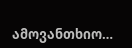ამოვანთხიო…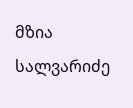მზია სალვარიძე